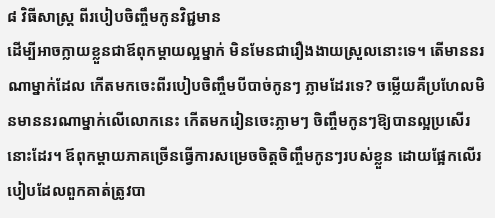៨ វិធីសាស្ត្រ ពីរបៀបចិញ្ចឹមកូនវិជ្ជមាន
ដើម្បីអាចក្លាយខ្លួនជាឪពុកម្តាយល្អម្នាក់ មិនមែនជារឿងងាយស្រួលនោះទេ។ តើមាននរណាម្នាក់ដែល កើតមកចេះពីរបៀបចិញ្ចឹមបីបាច់កូនៗ ភ្លាមដែរទេ? ចម្លើយគឺប្រហែលមិនមាននរណាម្នាក់លើលោកនេះ កើតមករៀនចេះភ្លាមៗ ចិញ្ចឹមកូនៗឱ្យបានល្អប្រសើរនោះដែរ។ ឪពុកម្តាយភាគច្រើនធ្វើការសម្រេចចិត្តចិញ្ចឹមកូនៗរបស់ខ្លួន ដោយផ្អែកលើរបៀបដែលពួកគាត់ត្រូវបា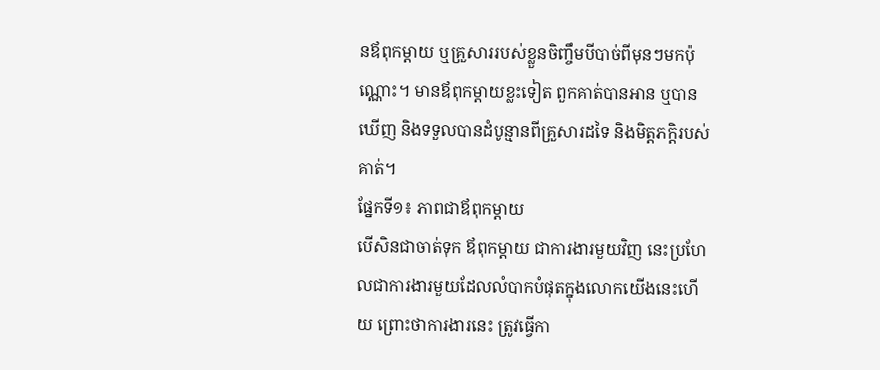នឪពុកម្តាយ ឬគ្រួសាររបស់ខ្លួនចិញ្ចឹមបីបាច់ពីមុនៗមកប៉ុណ្ណោះ។ មានឪពុកម្តាយខ្លះទៀត ពួកគាត់បានអាន ឬបានឃើញ និងទទួលបានដំបូន្មានពីគ្រួសារដទៃ និងមិត្តភក្តិរបស់គាត់។
ផ្នែកទី១៖ ភាពជាឪពុកម្តាយ
បើសិនជាចាត់ទុក ឪពុកម្តាយ ជាការងារមួយវិញ នេះប្រហែលជាការងារមួយដែលលំបាកបំផុតក្នុងលោកយើងនេះហើយ ព្រោះថាការងារនេះ ត្រូវធ្វើកា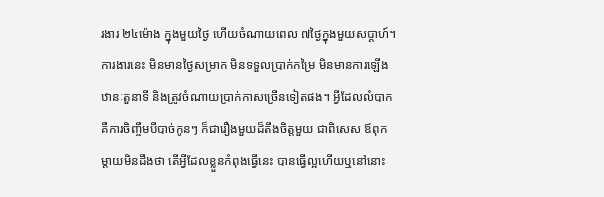រងារ ២៤ម៉ោង ក្នុងមួយថ្ងៃ ហើយចំណាយពេល ៧ថ្ងៃក្នុងមួយសប្តាហ៍។ ការងារនេះ មិនមានថ្ងៃសម្រាក មិនទទួលប្រាក់កម្រៃ មិនមានការឡើងឋានៈតួនាទី និងត្រូវចំណាយប្រាក់កាសច្រើនទៀតផង។ អ្វីដែលលំបាក គឺការចិញ្ចឹមបីបាច់កូនៗ ក៏ជារឿងមួយដ៏តឹងចិត្តមួយ ជាពិសេស ឪពុកម្តាយមិនដឹងថា តើអ្វីដែលខ្លួនកំពុងធ្វើនេះ បានធ្វើល្អហើយឬនៅនោះ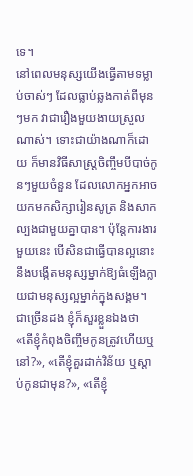ទេ។
នៅពេលមនុស្សយើងធ្វើតាមទម្លាប់ចាស់ៗ ដែលធ្លាប់ឆ្លងកាត់ពីមុនៗមក វាជារឿងមួយងាយស្រួលណាស់។ ទោះជាយ៉ាងណាក៏ដោយ ក៏មានវិធីសាស្ត្រចិញ្ចឹមបីបាច់កូនៗមួយចំនួន ដែលលោកអ្នកអាចយកមកសិក្សារៀនសូត្រ និងសាកល្បងជាមួយគ្នាបាន។ ប៉ុន្តែការងារមួយនេះ បើសិនជាធ្វើបានល្អនោះ នឹងបង្កើតមនុស្សម្នាក់ឱ្យធំឡើងក្លាយជាមនុស្សល្អម្នាក់ក្នុងសង្គម។ ជាច្រើនដង ខ្ញុំក៏សួរខ្លួនឯងថា «តើខ្ញុំកំពុងចិញ្ចឹមកូនត្រូវហើយឬនៅ?», «តើខ្ញុំគួរដាក់វិន័យ ឬស្តាប់កូនជាមុន?», «តើខ្ញុំ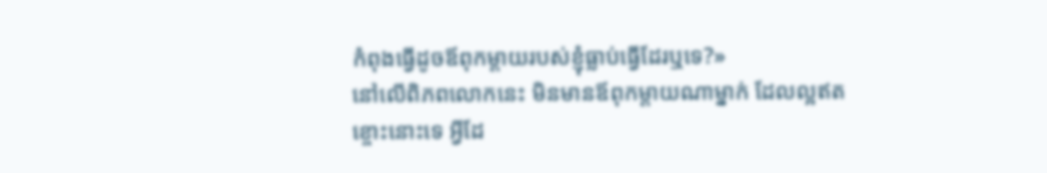កំពុងធ្វើដូចឪពុកម្តាយរបស់ខ្ញុំធ្លាប់ធ្វើដែរឬទេ?»
នៅលើពិភពលោកនេះ មិនមានឪពុកម្តាយណាម្នាក់ ដែលល្អឥតខ្ចោះនោះទេ អ្វីដែ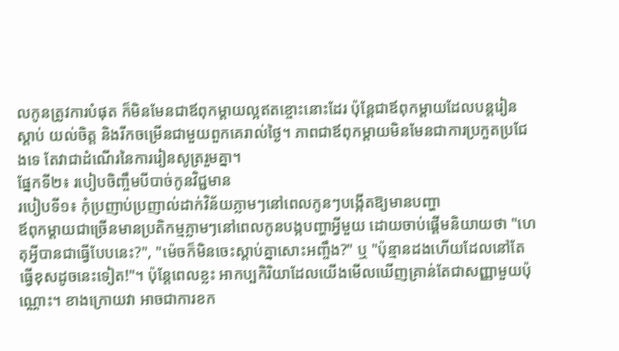លកូនត្រូវការបំផុត ក៏មិនមែនជាឪពុកម្តាយល្អឥតខ្ចោះនោះដែរ ប៉ុន្តែជាឪពុកម្តាយដែលបន្តរៀន ស្តាប់ យល់ចិត្ត និងរីកចម្រើនជាមួយពួកគេរាល់ថ្ងៃ។ ភាពជាឪពុកម្តាយមិនមែនជាការប្រកួតប្រជែងទេ តែវាជាដំណើរនៃការរៀនសូត្ររួមគ្នា។
ផ្នែកទី២៖ របៀបចិញ្ចឹមបីបាច់កូនវិជ្ជមាន
របៀបទី១៖ កុំប្រញាប់ប្រញាល់ដាក់វិន័យភ្លាមៗនៅពេលកូនៗបង្កើតឱ្យមានបញ្ហា
ឪពុកម្តាយជាច្រើនមានប្រតិកម្មភ្លាមៗនៅពេលកូនបង្កបញ្ហាអ្វីមួយ ដោយចាប់ផ្តើមនិយាយថា "ហេតុអ្វីបានជាធ្វើបែបនេះ?", "ម៉េចក៏មិនចេះស្តាប់គ្នាសោះអញ្ចឹង?" ឬ "ប៉ុន្មានដងហើយដែលនៅតែធ្វើខុសដូចនេះទៀត!"។ ប៉ុន្តែពេលខ្លះ អាកប្បកិរិយាដែលយើងមើលឃើញគ្រាន់តែជាសញ្ញាមួយប៉ុណ្ណោះ។ ខាងក្រោយវា អាចជាការខក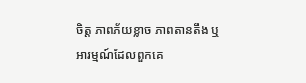ចិត្ត ភាពភ័យខ្លាច ភាពតានតឹង ឬអារម្មណ៍ដែលពួកគេ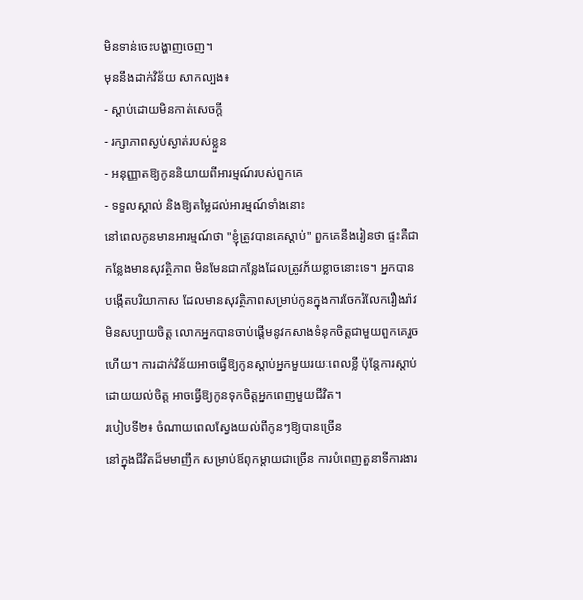មិនទាន់ចេះបង្ហាញចេញ។
មុននឹងដាក់វិន័យ សាកល្បង៖
- ស្តាប់ដោយមិនកាត់សេចក្តី
- រក្សាភាពស្ងប់ស្ងាត់របស់ខ្លួន
- អនុញ្ញាតឱ្យកូននិយាយពីអារម្មណ៍របស់ពួកគេ
- ទទួលស្គាល់ និងឱ្យតម្លៃដល់អារម្មណ៍ទាំងនោះ
នៅពេលកូនមានអារម្មណ៍ថា "ខ្ញុំត្រូវបានគេស្តាប់" ពួកគេនឹងរៀនថា ផ្ទះគឺជាកន្លែងមានសុវត្ថិភាព មិនមែនជាកន្លែងដែលត្រូវភ័យខ្លាចនោះទេ។ អ្នកបានបង្កើតបរិយាកាស ដែលមានសុវត្ថិភាពសម្រាប់កូនក្នុងការចែករំលែករឿងរ៉ាវមិនសប្បាយចិត្ត លោកអ្នកបានចាប់ផ្តើមនូវកសាងទំនុកចិត្តជាមួយពួកគេរួចហើយ។ ការដាក់វិន័យអាចធ្វើឱ្យកូនស្តាប់អ្នកមួយរយៈពេលខ្លី ប៉ុន្តែការស្តាប់ដោយយល់ចិត្ត អាចធ្វើឱ្យកូនទុកចិត្តអ្នកពេញមួយជីវិត។
របៀបទី២៖ ចំណាយពេលស្វែងយល់ពីកូនៗឱ្យបានច្រើន
នៅក្នុងជីវិតដ៏មមាញឹក សម្រាប់ឪពុកម្តាយជាច្រើន ការបំពេញតួនាទីការងារ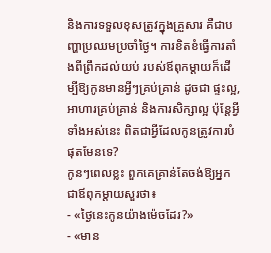និងការទទួលខុសត្រូវក្នុងគ្រួសារ គឺជាបញ្ហាប្រឈមប្រចាំថ្ងៃ។ ការខិតខំធ្វើការតាំងពីព្រឹកដល់យប់ របស់ឪពុកម្តាយក៏ដើម្បីឱ្យកូនមានអ្វីៗគ្រប់គ្រាន់ ដូចជា ផ្ទះល្អ, អាហារគ្រប់គ្រាន់ និងការសិក្សាល្អ ប៉ុន្តែអ្វីទាំងអស់នេះ ពិតជាអ្វីដែលកូនត្រូវការបំផុតមែនទេ?
កូនៗពេលខ្លះ ពួកគេគ្រាន់តែចង់ឱ្យអ្នកជាឪពុកម្តាយសួរថា៖
- «ថ្ងៃនេះកូនយ៉ាងម៉េចដែរ?»
- «មាន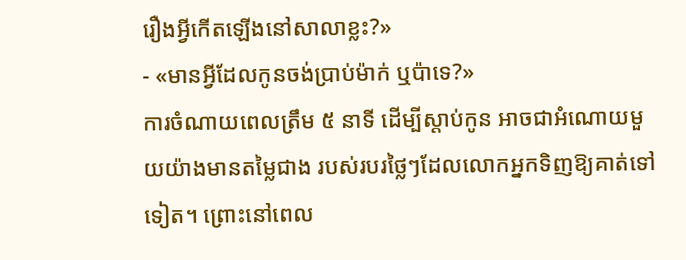រឿងអ្វីកើតឡើងនៅសាលាខ្លះ?»
- «មានអ្វីដែលកូនចង់ប្រាប់ម៉ាក់ ឬប៉ាទេ?»
ការចំណាយពេលត្រឹម ៥ នាទី ដើម្បីស្តាប់កូន អាចជាអំណោយមួយយ៉ាងមានតម្លៃជាង របស់របរថ្លៃៗដែលលោកអ្នកទិញឱ្យគាត់ទៅទៀត។ ព្រោះនៅពេល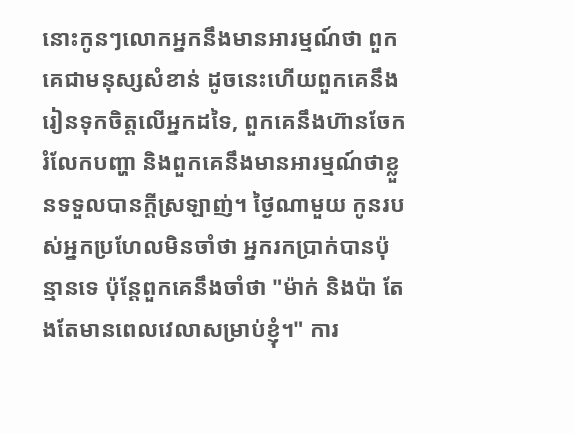នោះកូនៗលោកអ្នកនឹងមានអារម្មណ៍ថា ពួកគេជាមនុស្សសំខាន់ ដូចនេះហើយពួកគេនឹងរៀនទុកចិត្តលើអ្នកដទៃ, ពួកគេនឹងហ៊ានចែករំលែកបញ្ហា និងពួកគេនឹងមានអារម្មណ៍ថាខ្លួនទទួលបានក្តីស្រឡាញ់។ ថ្ងៃណាមួយ កូនរបស់អ្នកប្រហែលមិនចាំថា អ្នករកប្រាក់បានប៉ុន្មានទេ ប៉ុន្តែពួកគេនឹងចាំថា "ម៉ាក់ និងប៉ា តែងតែមានពេលវេលាសម្រាប់ខ្ញុំ។" ការ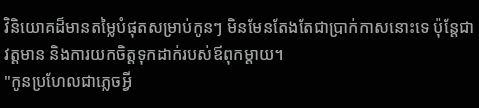វិនិយោគដ៏មានតម្លៃបំផុតសម្រាប់កូនៗ មិនមែនតែងតែជាប្រាក់កាសនោះទេ ប៉ុន្តែជាវត្តមាន និងការយកចិត្តទុកដាក់របស់ឪពុកម្តាយ។
"កូនប្រហែលជាភ្លេចអ្វី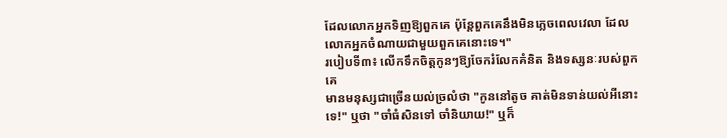ដែលលោកអ្នកទិញឱ្យពួកគេ ប៉ុន្តែពួកគេនឹងមិនភ្លេចពេលវេលា ដែលលោកអ្នកចំណាយជាមួយពួកគេនោះទេ។"
របៀបទី៣៖ លើកទឹកចិត្តកូនៗឱ្យចែករំលែកគំនិត និងទស្សនៈរបស់ពួកគេ
មានមនុស្សជាច្រើនយល់ច្រលំថា "កូននៅតូច គាត់មិនទាន់យល់អីនោះទេ!" ឬថា "ចាំធំសិនទៅ ចាំនិយាយ!" ឬក៏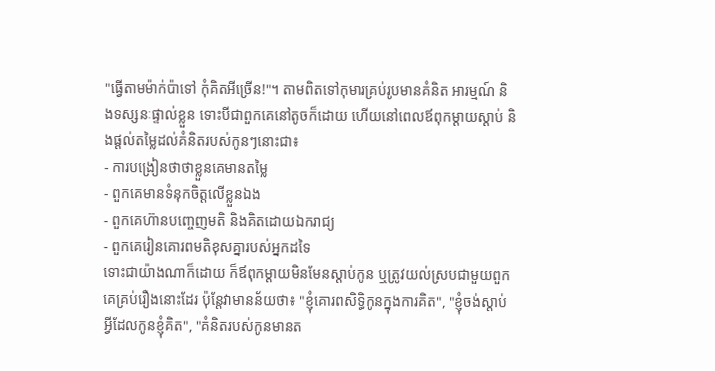"ធ្វើតាមម៉ាក់ប៉ាទៅ កុំគិតអីច្រើន!"។ តាមពិតទៅកុមារគ្រប់រូបមានគំនិត អារម្មណ៍ និងទស្សនៈផ្ទាល់ខ្លួន ទោះបីជាពួកគេនៅតូចក៏ដោយ ហើយនៅពេលឪពុកម្តាយស្តាប់ និងផ្តល់តម្លៃដល់គំនិតរបស់កូនៗនោះជា៖
- ការបង្រៀនថាថាខ្លួនគេមានតម្លៃ
- ពួកគេមានទំនុកចិត្តលើខ្លួនឯង
- ពួកគេហ៊ានបញ្ចេញមតិ និងគិតដោយឯករាជ្យ
- ពួកគេរៀនគោរពមតិខុសគ្នារបស់អ្នកដទៃ
ទោះជាយ៉ាងណាក៏ដោយ ក៏ឪពុកម្តាយមិនមែនស្តាប់កូន ឬត្រូវយល់ស្របជាមួយពួកគេគ្រប់រឿងនោះដែរ ប៉ុន្តែវាមានន័យថា៖ "ខ្ញុំគោរពសិទ្ធិកូនក្នុងការគិត", "ខ្ញុំចង់ស្តាប់អ្វីដែលកូនខ្ញុំគិត", "គំនិតរបស់កូនមានត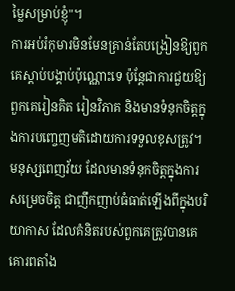ម្លៃសម្រាប់ខ្ញុំ"។
ការអប់រំកុមារមិនមែនគ្រាន់តែបង្រៀនឱ្យពួកគេស្តាប់បង្គាប់ប៉ុណ្ណោះទេ ប៉ុន្តែជាការជួយឱ្យពួកគេរៀនគិត រៀនវិភាគ និងមានទំនុកចិត្តក្នុងការបញ្ចេញមតិដោយការទទួលខុសត្រូវ។ មនុស្សពេញវ័យ ដែលមានទំនុកចិត្តក្នុងការសម្រេចចិត្ត ជាញឹកញាប់ធំធាត់ឡើងពីក្នុងបរិយាកាស ដែលគំនិតរបស់ពួកគេត្រូវបានគេគោរពតាំង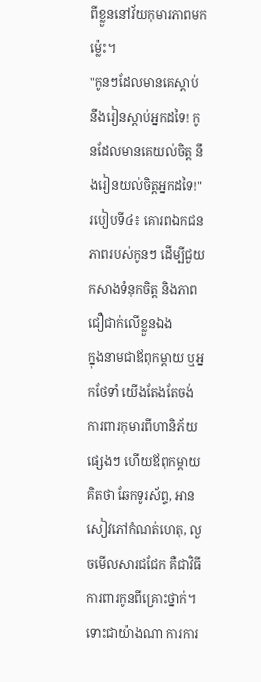ពីខ្លួននៅវ័យកុមារភាពមកម្ល៉េះ។
"កូនៗដែលមានគេស្តាប់ នឹងរៀនស្តាប់អ្នកដទៃ! កូនដែលមានគេយល់ចិត្ត នឹងរៀនយល់ចិត្តអ្នកដទៃ!"
របៀបទី៤៖ គោរពឯកជនភាពរបស់កូនៗ ដើម្បីជួយកសាងទំនុកចិត្ត និងភាពជឿជាក់លើខ្លួនឯង
ក្នុងនាមជាឪពុកម្តាយ ឬអ្នកថែទាំ យើងតែងតែចង់ការពារកុមារពីហានិភ័យផ្សេងៗ ហើយឪពុកម្តាយគិតថា ឆែកទូរស័ព្ទ, អានសៀវភៅកំណត់ហេតុ, លួចមើលសារជជែក គឺជាវិធីការពារកូនពីគ្រោះថ្នាក់។ ទោះជាយ៉ាងណា ការការ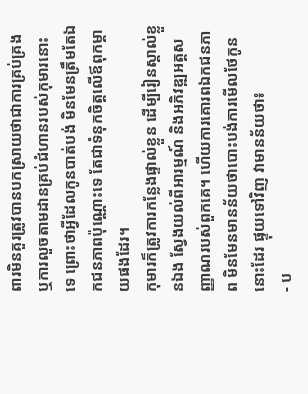ពារមិនគួរត្រូវបានបកស្រាយថាជាការគ្រប់គ្រង ឬការលួចតាមដានគ្រប់ជំហានរបស់កុមារនោះទេ ព្រោះថាអ្វីដែលកូនបាត់បង់ មិនមែនត្រឹមតែឯកជនភាពប៉ុណ្ណោះទេ តែជាទំនុកចិត្តលើឪពុកម្តាយផងដែរ។
កុមារក៏ត្រូវការកន្លែងផ្ទាល់ខ្លួន ដើម្បីរៀនស្គាល់ខ្លួនឯង ស្វែងយល់ពីអារម្មណ៍ និងអភិវឌ្ឍអត្តសញ្ញាណរបស់ពួកគេ។ ហើយការគោរពឯកជនភាព មិនមែនមានន័យថាបោះបង់ការមើលថែកូននោះដែរ ផ្ទុយទៅវិញ វាមានន័យថា៖
- ប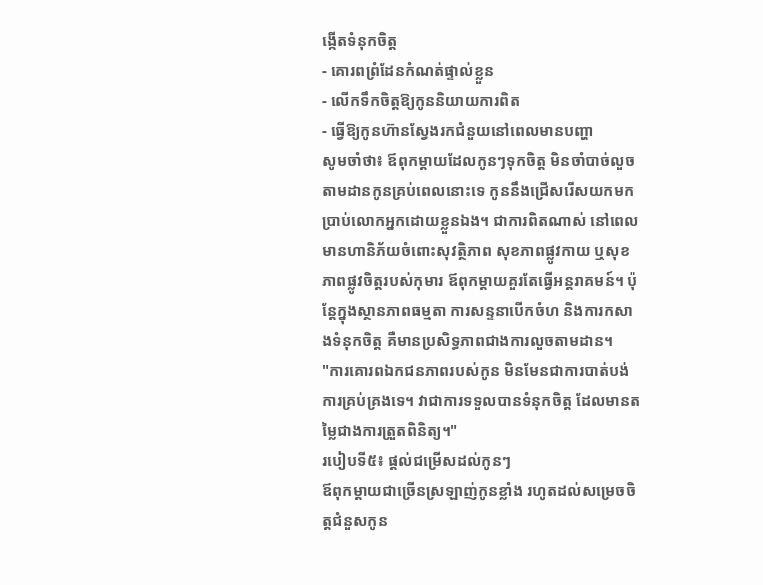ង្កើតទំនុកចិត្ត
- គោរពព្រំដែនកំណត់ផ្ទាល់ខ្លួន
- លើកទឹកចិត្តឱ្យកូននិយាយការពិត
- ធ្វើឱ្យកូនហ៊ានស្វែងរកជំនួយនៅពេលមានបញ្ហា
សូមចាំថា៖ ឪពុកម្តាយដែលកូនៗទុកចិត្ត មិនចាំបាច់លួចតាមដានកូនគ្រប់ពេលនោះទេ កូននឹងជ្រើសរើសយកមកប្រាប់លោកអ្នកដោយខ្លួនឯង។ ជាការពិតណាស់ នៅពេលមានហានិភ័យចំពោះសុវត្ថិភាព សុខភាពផ្លូវកាយ ឬសុខភាពផ្លូវចិត្តរបស់កុមារ ឪពុកម្តាយគួរតែធ្វើអន្តរាគមន៍។ ប៉ុន្តែក្នុងស្ថានភាពធម្មតា ការសន្ទនាបើកចំហ និងការកសាងទំនុកចិត្ត គឺមានប្រសិទ្ធភាពជាងការលួចតាមដាន។
"ការគោរពឯកជនភាពរបស់កូន មិនមែនជាការបាត់បង់ការគ្រប់គ្រងទេ។ វាជាការទទួលបានទំនុកចិត្ត ដែលមានតម្លៃជាងការត្រួតពិនិត្យ។"
របៀបទី៥៖ ផ្តល់ជម្រើសដល់កូនៗ
ឪពុកម្តាយជាច្រើនស្រឡាញ់កូនខ្លាំង រហូតដល់សម្រេចចិត្តជំនួសកូន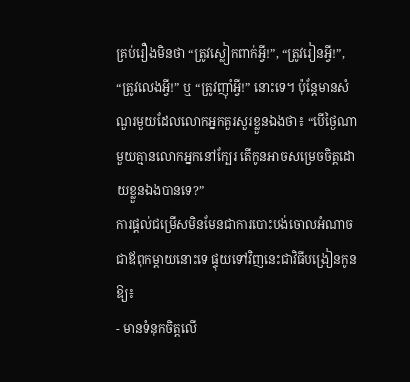គ្រប់រឿងមិនថា “ត្រូវស្លៀកពាក់អ្វី!”, “ត្រូវរៀនអ្វី!”, “ត្រូវលេងអ្វី!” ឬ “ត្រូវញ៉ាំអ្វី!” នោះទេ។ ប៉ុន្តែមានសំណួរមួយដែលលោកអ្នកគួរសួរខ្លួនឯងថា៖ “បើថ្ងៃណាមួយគ្មានលោកអ្នកនៅក្បែរ តើកូនអាចសម្រេចចិត្តដោយខ្លួនឯងបានទេ?”
ការផ្តល់ជម្រើសមិនមែនជាការបោះបង់ចោលអំណាចជាឪពុកម្តាយនោះទេ ផ្ទុយទៅវិញនេះជាវិធីបង្រៀនកូនឱ្យ៖
- មានទំនុកចិត្តលើ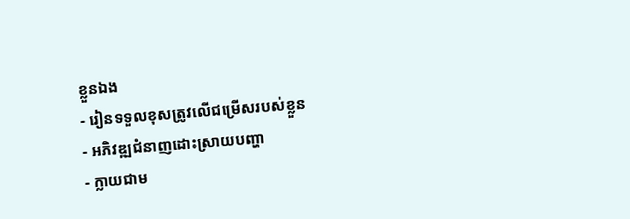ខ្លួនឯង
- រៀនទទួលខុសត្រូវលើជម្រើសរបស់ខ្លួន
- អភិវឌ្ឍជំនាញដោះស្រាយបញ្ហា
- ក្លាយជាម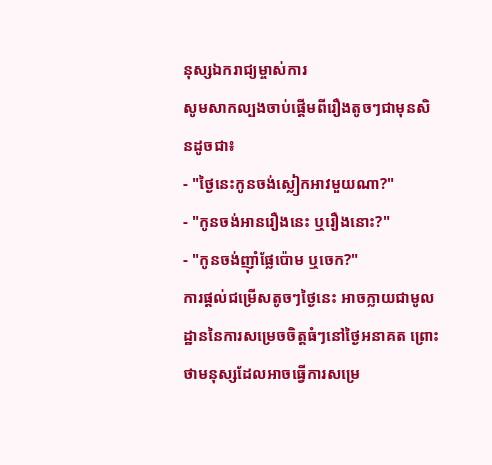នុស្សឯករាជ្យម្ចាស់ការ
សូមសាកល្បងចាប់ផ្តើមពីរឿងតូចៗជាមុនសិនដូចជា៖
- "ថ្ងៃនេះកូនចង់ស្លៀកអាវមួយណា?"
- "កូនចង់អានរឿងនេះ ឬរឿងនោះ?"
- "កូនចង់ញ៉ាំផ្លែប៉ោម ឬចេក?"
ការផ្តល់ជម្រើសតូចៗថ្ងៃនេះ អាចក្លាយជាមូលដ្ឋាននៃការសម្រេចចិត្តធំៗនៅថ្ងៃអនាគត ព្រោះថាមនុស្សដែលអាចធ្វើការសម្រេ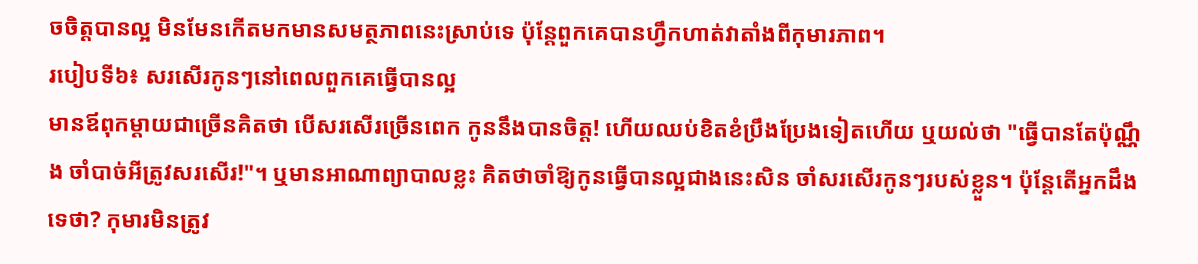ចចិត្តបានល្អ មិនមែនកើតមកមានសមត្ថភាពនេះស្រាប់ទេ ប៉ុន្តែពួកគេបានហ្វឹកហាត់វាតាំងពីកុមារភាព។
របៀបទី៦៖ សរសើរកូនៗនៅពេលពួកគេធ្វើបានល្អ
មានឪពុកម្តាយជាច្រើនគិតថា បើសរសើរច្រើនពេក កូននឹងបានចិត្ត! ហើយឈប់ខិតខំប្រឹងប្រែងទៀតហើយ ឬយល់ថា "ធ្វើបានតែប៉ុណ្ណឹង ចាំបាច់អីត្រូវសរសើរ!"។ ឬមានអាណាព្យាបាលខ្លះ គិតថាចាំឱ្យកូនធ្វើបានល្អជាងនេះសិន ចាំសរសើរកូនៗរបស់ខ្លួន។ ប៉ុន្តែតើអ្នកដឹងទេថា? កុមារមិនត្រូវ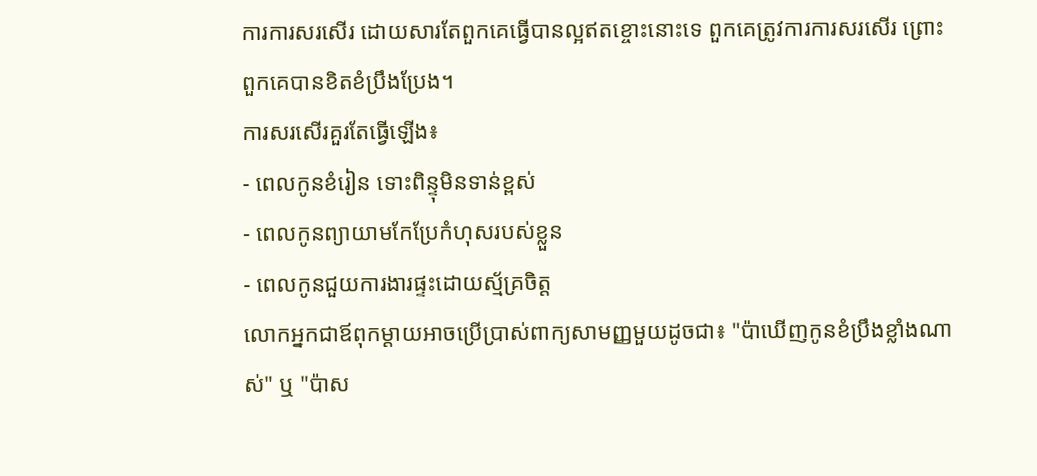ការការសរសើរ ដោយសារតែពួកគេធ្វើបានល្អឥតខ្ចោះនោះទេ ពួកគេត្រូវការការសរសើរ ព្រោះពួកគេបានខិតខំប្រឹងប្រែង។
ការសរសើរគួរតែធ្វើឡើង៖
- ពេលកូនខំរៀន ទោះពិន្ទុមិនទាន់ខ្ពស់
- ពេលកូនព្យាយាមកែប្រែកំហុសរបស់ខ្លួន
- ពេលកូនជួយការងារផ្ទះដោយស្ម័គ្រចិត្ត
លោកអ្នកជាឪពុកម្តាយអាចប្រើប្រាស់ពាក្យសាមញ្ញមួយដូចជា៖ "ប៉ាឃើញកូនខំប្រឹងខ្លាំងណាស់" ឬ "ប៉ាស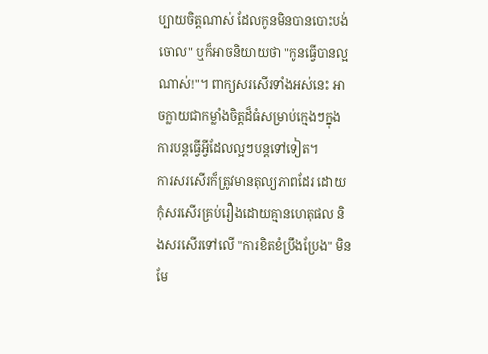ប្បាយចិត្តណាស់ ដែលកូនមិនបានបោះបង់ចោល" ឬក៏អាចនិយាយថា "កូនធ្វើបានល្អណាស់!"។ ពាក្យសរសើរទាំងអស់នេះ អាចក្លាយជាកម្លាំងចិត្តដ៏ធំសម្រាប់ក្មេងៗក្នុងការបន្តធ្វើអ្វីដែលល្អៗបន្តទៅទៀត។
ការសរសើរក៏ត្រូវមានតុល្យភាពដែរ ដោយកុំសរសើរគ្រប់រឿងដោយគ្មានហេតុផល និងសរសើរទៅលើ "ការខិតខំប្រឹងប្រែង" មិនមែ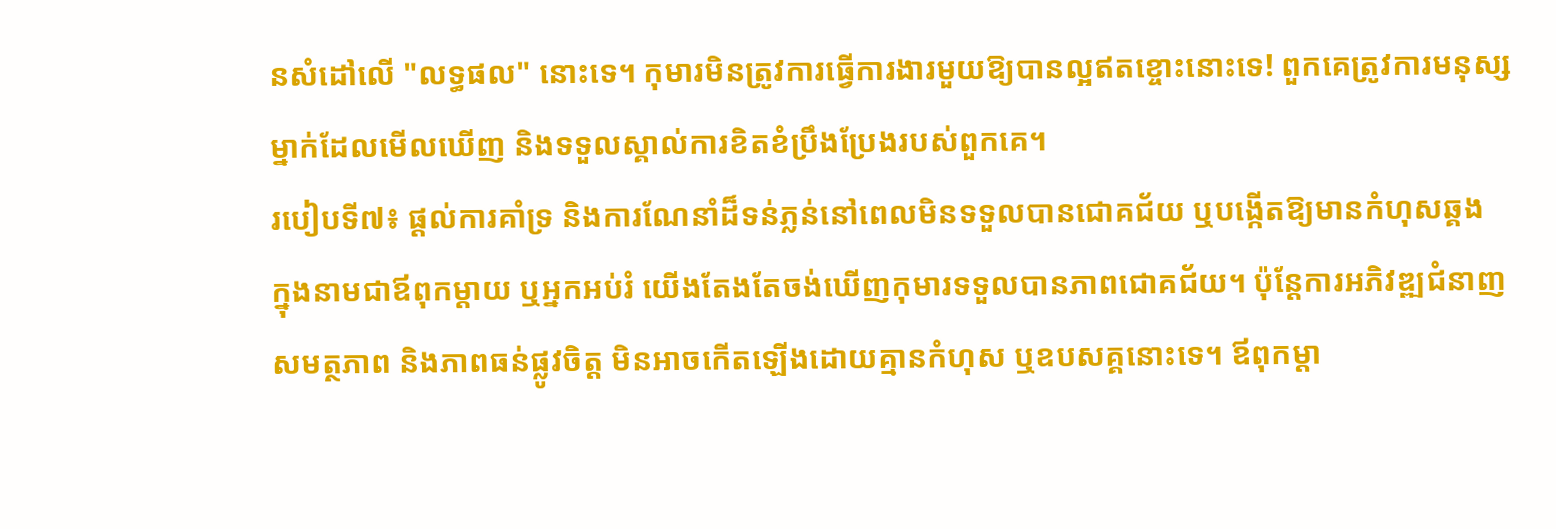នសំដៅលើ "លទ្ធផល" នោះទេ។ កុមារមិនត្រូវការធ្វើការងារមួយឱ្យបានល្អឥតខ្ចោះនោះទេ! ពួកគេត្រូវការមនុស្សម្នាក់ដែលមើលឃើញ និងទទួលស្គាល់ការខិតខំប្រឹងប្រែងរបស់ពួកគេ។
របៀបទី៧៖ ផ្តល់ការគាំទ្រ និងការណែនាំដ៏ទន់ភ្លន់នៅពេលមិនទទួលបានជោគជ័យ ឬបង្កើតឱ្យមានកំហុសឆ្គង
ក្នុងនាមជាឪពុកម្តាយ ឬអ្នកអប់រំ យើងតែងតែចង់ឃើញកុមារទទួលបានភាពជោគជ័យ។ ប៉ុន្តែការអភិវឌ្ឍជំនាញ សមត្ថភាព និងភាពធន់ផ្លូវចិត្ត មិនអាចកើតឡើងដោយគ្មានកំហុស ឬឧបសគ្គនោះទេ។ ឪពុកម្តា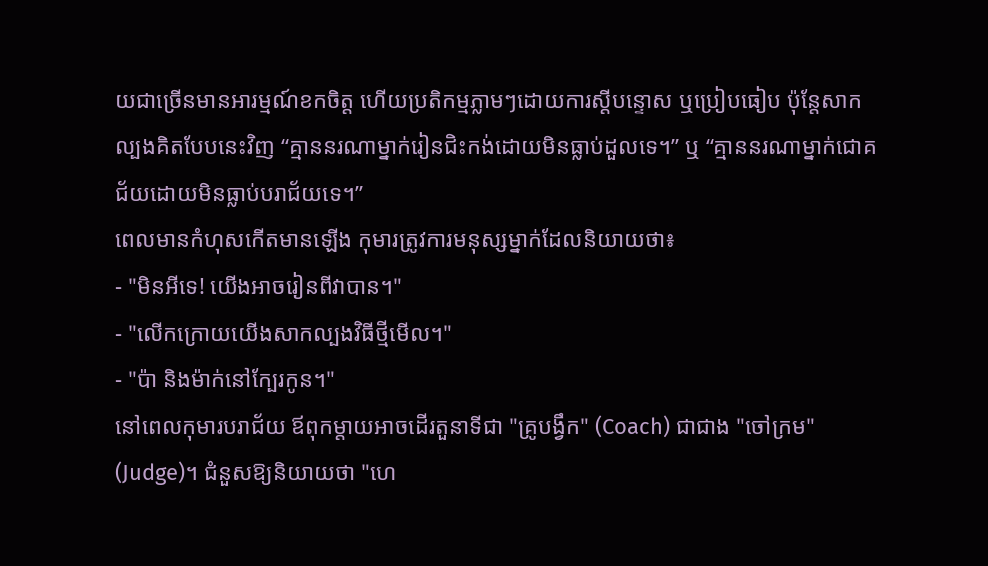យជាច្រើនមានអារម្មណ៍ខកចិត្ត ហើយប្រតិកម្មភ្លាមៗដោយការស្តីបន្ទោស ឬប្រៀបធៀប ប៉ុន្តែសាកល្បងគិតបែបនេះវិញ “គ្មាននរណាម្នាក់រៀនជិះកង់ដោយមិនធ្លាប់ដួលទេ។” ឬ “គ្មាននរណាម្នាក់ជោគជ័យដោយមិនធ្លាប់បរាជ័យទេ។”
ពេលមានកំហុសកើតមានឡើង កុមារត្រូវការមនុស្សម្នាក់ដែលនិយាយថា៖
- "មិនអីទេ! យើងអាចរៀនពីវាបាន។"
- "លើកក្រោយយើងសាកល្បងវិធីថ្មីមើល។"
- "ប៉ា និងម៉ាក់នៅក្បែរកូន។"
នៅពេលកុមារបរាជ័យ ឪពុកម្តាយអាចដើរតួនាទីជា "គ្រូបង្វឹក" (Coach) ជាជាង "ចៅក្រម" (Judge)។ ជំនួសឱ្យនិយាយថា "ហេ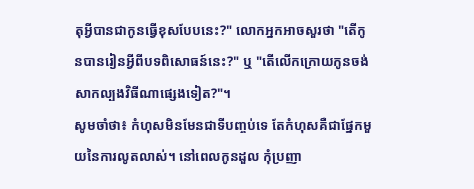តុអ្វីបានជាកូនធ្វើខុសបែបនេះ?" លោកអ្នកអាចសួរថា "តើកូនបានរៀនអ្វីពីបទពិសោធន៍នេះ?" ឬ "តើលើកក្រោយកូនចង់សាកល្បងវិធីណាផ្សេងទៀត?"។
សូមចាំថា៖ កំហុសមិនមែនជាទីបញ្ចប់ទេ តែកំហុសគឺជាផ្នែកមួយនៃការលូតលាស់។ នៅពេលកូនដួល កុំប្រញា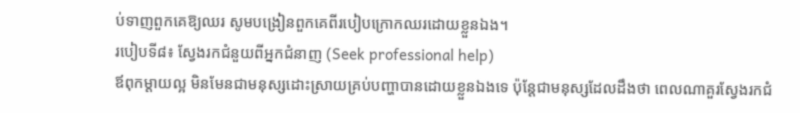ប់ទាញពួកគេឱ្យឈរ សូមបង្រៀនពួកគេពីរបៀបក្រោកឈរដោយខ្លួនឯង។
របៀបទី៨៖ ស្វែងរកជំនួយពីអ្នកជំនាញ (Seek professional help)
ឪពុកម្តាយល្អ មិនមែនជាមនុស្សដោះស្រាយគ្រប់បញ្ហាបានដោយខ្លួនឯងទេ ប៉ុន្តែជាមនុស្សដែលដឹងថា ពេលណាគួរស្វែងរកជំ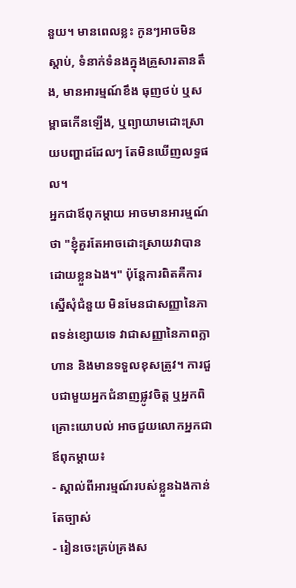នួយ។ មានពេលខ្លះ កូនៗអាចមិនស្តាប់, ទំនាក់ទំនងក្នុងគ្រួសារតានតឹង, មានអារម្មណ៍ខឹង ធុញថប់ ឬសម្ពាធកើនឡើង, ឬព្យាយាមដោះស្រាយបញ្ហាដដែលៗ តែមិនឃើញលទ្ធផល។
អ្នកជាឪពុកម្តាយ អាចមានអារម្មណ៍ថា "ខ្ញុំគួរតែអាចដោះស្រាយវាបានដោយខ្លួនឯង។" ប៉ុន្តែការពិតគឺការស្នើសុំជំនួយ មិនមែនជាសញ្ញានៃភាពទន់ខ្សោយទេ វាជាសញ្ញានៃភាពក្លាហាន និងមានទទួលខុសត្រូវ។ ការជួបជាមួយអ្នកជំនាញផ្លូវចិត្ត ឬអ្នកពិគ្រោះយោបល់ អាចជួយលោកអ្នកជាឪពុកម្តាយ៖
- ស្គាល់ពីអារម្មណ៍របស់ខ្លួនឯងកាន់តែច្បាស់
- រៀនចេះគ្រប់គ្រងស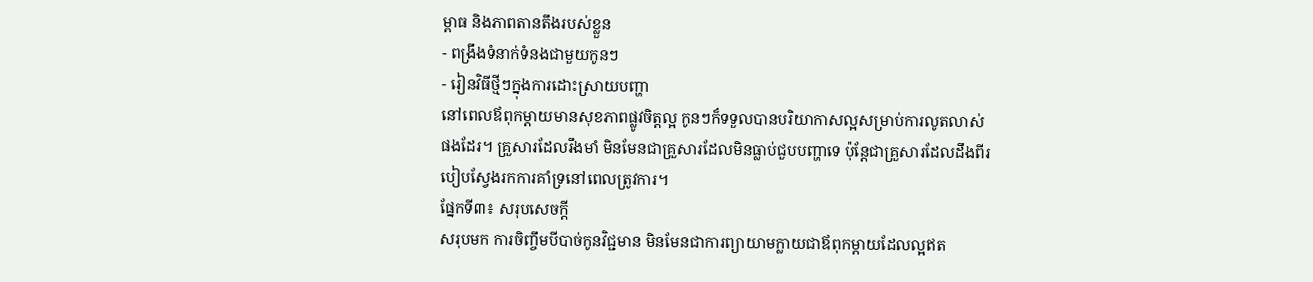ម្ពាធ និងភាពតានតឹងរបស់ខ្លួន
- ពង្រឹងទំនាក់ទំនងជាមួយកូនៗ
- រៀនវិធីថ្មីៗក្នុងការដោះស្រាយបញ្ហា
នៅពេលឪពុកម្តាយមានសុខភាពផ្លូវចិត្តល្អ កូនៗក៏ទទួលបានបរិយាកាសល្អសម្រាប់ការលូតលាស់ផងដែរ។ គ្រួសារដែលរឹងមាំ មិនមែនជាគ្រួសារដែលមិនធ្លាប់ជួបបញ្ហាទេ ប៉ុន្តែជាគ្រួសារដែលដឹងពីរបៀបស្វែងរកការគាំទ្រនៅពេលត្រូវការ។
ផ្នែកទី៣៖ សរុបសេចក្តី
សរុបមក ការចិញ្ចឹមបីបាច់កូនវិជ្ជមាន មិនមែនជាការព្យាយាមក្លាយជាឪពុកម្តាយដែលល្អឥត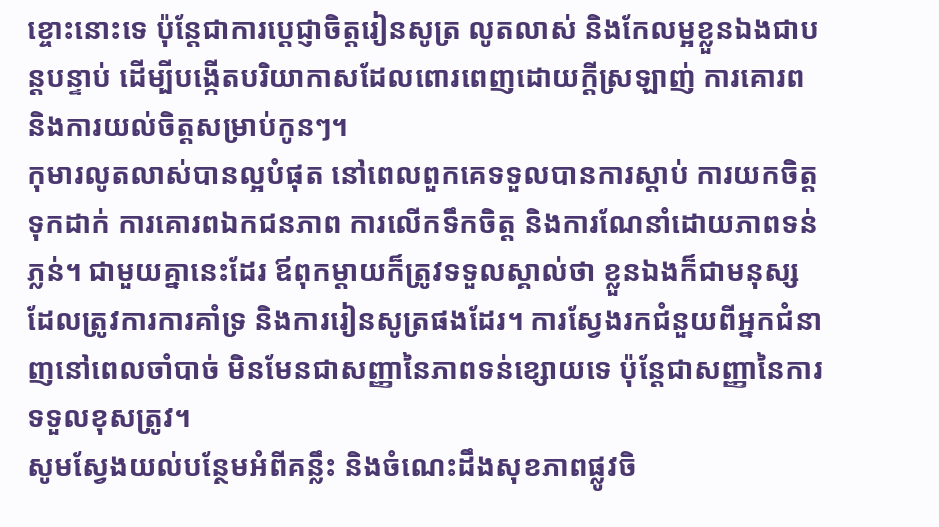ខ្ចោះនោះទេ ប៉ុន្តែជាការប្តេជ្ញាចិត្តរៀនសូត្រ លូតលាស់ និងកែលម្អខ្លួនឯងជាបន្តបន្ទាប់ ដើម្បីបង្កើតបរិយាកាសដែលពោរពេញដោយក្តីស្រឡាញ់ ការគោរព និងការយល់ចិត្តសម្រាប់កូនៗ។
កុមារលូតលាស់បានល្អបំផុត នៅពេលពួកគេទទួលបានការស្តាប់ ការយកចិត្តទុកដាក់ ការគោរពឯកជនភាព ការលើកទឹកចិត្ត និងការណែនាំដោយភាពទន់ភ្លន់។ ជាមួយគ្នានេះដែរ ឪពុកម្តាយក៏ត្រូវទទួលស្គាល់ថា ខ្លួនឯងក៏ជាមនុស្សដែលត្រូវការការគាំទ្រ និងការរៀនសូត្រផងដែរ។ ការស្វែងរកជំនួយពីអ្នកជំនាញនៅពេលចាំបាច់ មិនមែនជាសញ្ញានៃភាពទន់ខ្សោយទេ ប៉ុន្តែជាសញ្ញានៃការទទួលខុសត្រូវ។
សូមស្វែងយល់បន្ថែមអំពីគន្លឹះ និងចំណេះដឹងសុខភាពផ្លូវចិ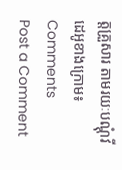ត្តគ្រួសារ តាមរយៈបណ្តុំវីដេអូខាងក្រោម៖
Comments
Post a Comment